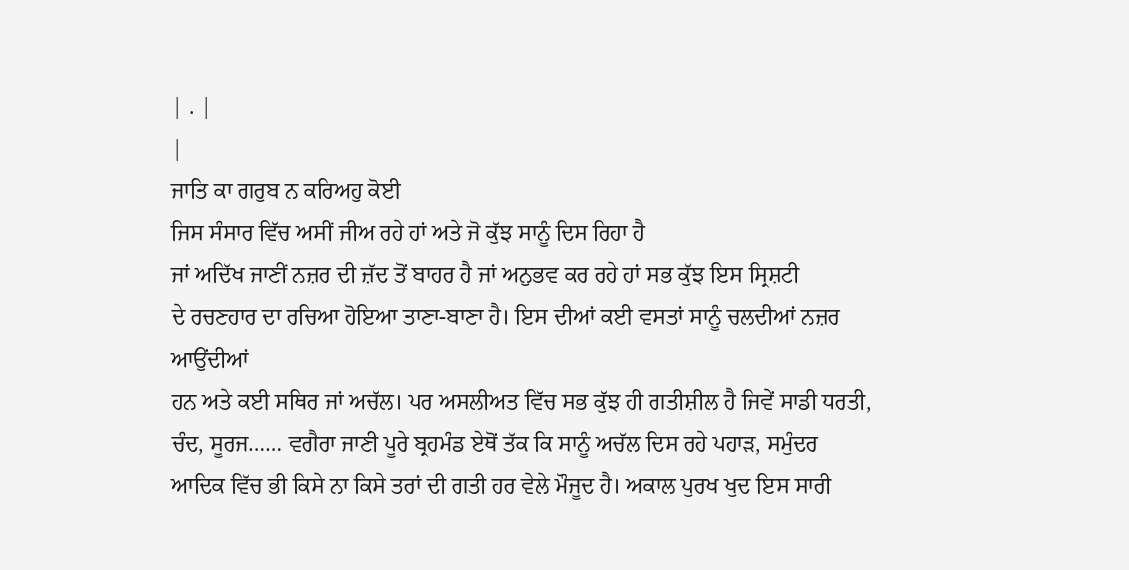| . |
|
ਜਾਤਿ ਕਾ ਗਰੁਬ ਨ ਕਰਿਅਹੁ ਕੋਈ
ਜਿਸ ਸੰਸਾਰ ਵਿੱਚ ਅਸੀਂ ਜੀਅ ਰਹੇ ਹਾਂ ਅਤੇ ਜੋ ਕੁੱਝ ਸਾਨੂੰ ਦਿਸ ਰਿਹਾ ਹੈ
ਜਾਂ ਅਦਿੱਖ ਜਾਣੀਂ ਨਜ਼ਰ ਦੀ ਜ਼ੱਦ ਤੋਂ ਬਾਹਰ ਹੈ ਜਾਂ ਅਨੁਭਵ ਕਰ ਰਹੇ ਹਾਂ ਸਭ ਕੁੱਝ ਇਸ ਸ੍ਰਿਸ਼ਟੀ
ਦੇ ਰਚਣਹਾਰ ਦਾ ਰਚਿਆ ਹੋਇਆ ਤਾਣਾ-ਬਾਣਾ ਹੈ। ਇਸ ਦੀਆਂ ਕਈ ਵਸਤਾਂ ਸਾਨੂੰ ਚਲਦੀਆਂ ਨਜ਼ਰ ਆਉਂਦੀਆਂ
ਹਨ ਅਤੇ ਕਈ ਸਥਿਰ ਜਾਂ ਅਚੱਲ। ਪਰ ਅਸਲੀਅਤ ਵਿੱਚ ਸਭ ਕੁੱਝ ਹੀ ਗਤੀਸ਼ੀਲ ਹੈ ਜਿਵੇਂ ਸਾਡੀ ਧਰਤੀ,
ਚੰਦ, ਸੂਰਜ…… ਵਗੈਰਾ ਜਾਣੀ ਪੂਰੇ ਬ੍ਰਹਮੰਡ ਏਥੋਂ ਤੱਕ ਕਿ ਸਾਨੂੰ ਅਚੱਲ ਦਿਸ ਰਹੇ ਪਹਾੜ, ਸਮੁੰਦਰ
ਆਦਿਕ ਵਿੱਚ ਭੀ ਕਿਸੇ ਨਾ ਕਿਸੇ ਤਰਾਂ ਦੀ ਗਤੀ ਹਰ ਵੇਲੇ ਮੌਜੂਦ ਹੈ। ਅਕਾਲ ਪੁਰਖ ਖੁਦ ਇਸ ਸਾਰੀ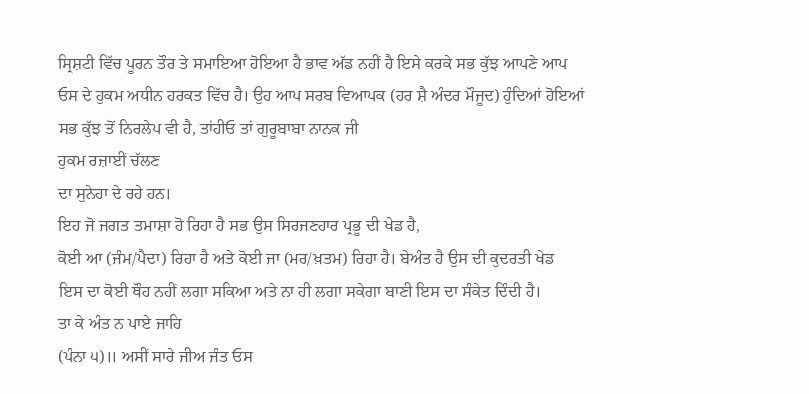ਸ੍ਰਿਸ਼ਟੀ ਵਿੱਚ ਪੂਰਨ ਤੌਰ ਤੇ ਸਮਾਇਆ ਹੋਇਆ ਹੈ ਭਾਵ ਅੱਡ ਨਹੀਂ ਹੈ ਇਸੇ ਕਰਕੇ ਸਭ ਕੁੱਝ ਆਪਣੇ ਆਪ
ਓਸ ਦੇ ਹੁਕਮ ਅਧੀਨ ਹਰਕਤ ਵਿੱਚ ਹੈ। ਉਹ ਆਪ ਸਰਬ ਵਿਆਪਕ (ਹਰ ਸ਼ੈ ਅੰਦਰ ਮੌਜੂਦ) ਹੁੰਦਿਆਂ ਹੋਇਆਂ
ਸਭ ਕੁੱਝ ਤੋਂ ਨਿਰਲੇਪ ਵੀ ਹੈ, ਤਾਂਹੀਓ ਤਾਂ ਗੁਰੂਬਾਬਾ ਨਾਨਕ ਜੀ
ਹੁਕਮ ਰਜ਼ਾਈਂ ਚੱਲਣ
ਦਾ ਸੁਨੇਹਾ ਦੇ ਰਹੇ ਹਨ।
ਇਹ ਜੋ ਜਗਤ ਤਮਾਸ਼ਾ ਹੋ ਰਿਹਾ ਹੈ ਸਭ ਉਸ ਸਿਰਜਣਹਾਰ ਪ੍ਰਭੂ ਦੀ ਖੇਡ ਹੈ,
ਕੋਈ ਆ (ਜੰਮ/ਪੈਦਾ) ਰਿਹਾ ਹੈ ਅਤੇ ਕੋਈ ਜਾ (ਮਰ/ਖ਼ਤਮ) ਰਿਹਾ ਹੈ। ਬੇਅੰਤ ਹੈ ਉਸ ਦੀ ਕੁਦਰਤੀ ਖੇਡ
ਇਸ ਦਾ ਕੋਈ ਥੌਹ ਨਹੀਂ ਲਗਾ ਸਕਿਆ ਅਤੇ ਨਾ ਹੀ ਲਗਾ ਸਕੇਗਾ ਬਾਣੀ ਇਸ ਦਾ ਸੰਕੇਤ ਦਿੰਦੀ ਹੈ।
ਤਾ ਕੇ ਅੰਤ ਨ ਪਾਏ ਜਾਹਿ
(ਪੰਨਾ ੫)॥ ਅਸੀਂ ਸਾਰੇ ਜੀਅ ਜੰਤ ਓਸ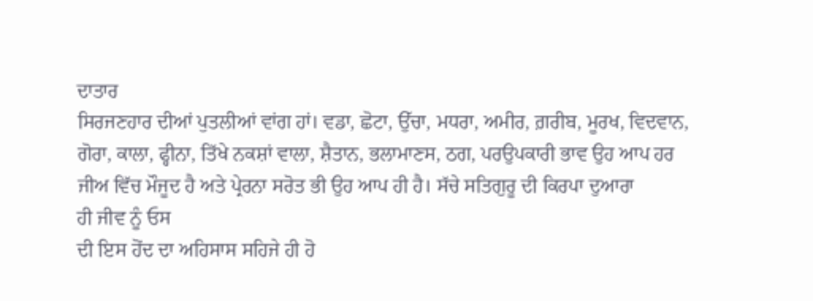ਦਾਤਾਰ
ਸਿਰਜਣਹਾਰ ਦੀਆਂ ਪੁਤਲੀਆਂ ਵਾਂਗ ਹਾਂ। ਵਡਾ, ਛੋਟਾ, ਉੱਚਾ, ਮਧਰਾ, ਅਮੀਰ, ਗ਼ਰੀਬ, ਮੂਰਖ, ਵਿਦਵਾਨ,
ਗੋਰਾ, ਕਾਲਾ, ਫ੍ਹੀਨਾ, ਤਿੱਖੇ ਨਕਸ਼ਾਂ ਵਾਲਾ, ਸ਼ੈਤਾਨ, ਭਲਾਮਾਣਸ, ਠਗ, ਪਰਉਪਕਾਰੀ ਭਾਵ ਉਹ ਆਪ ਹਰ
ਜੀਅ ਵਿੱਚ ਮੌਜੂਦ ਹੈ ਅਤੇ ਪ੍ਰੇਰਨਾ ਸਰੋਤ ਭੀ ਉਹ ਆਪ ਹੀ ਹੈ। ਸੱਚੇ ਸਤਿਗੁਰੂ ਦੀ ਕਿਰਪਾ ਦੁਆਰਾ
ਹੀ ਜੀਵ ਨੂੰ ਓਸ
ਦੀ ਇਸ ਹੋਂਦ ਦਾ ਅਹਿਸਾਸ ਸਹਿਜੇ ਹੀ ਹੋ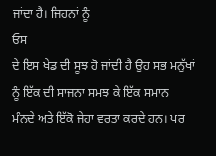ਜਾਂਦਾ ਹੈ। ਜਿਹਨਾਂ ਨੂੰ
ਓਸ
ਦੇ ਇਸ ਖੇਡ ਦੀ ਸੂਝ ਹੋ ਜਾਂਦੀ ਹੈ ਉਹ ਸਭ ਮਨੁੱਖਾਂ ਨੂੰ ਇੱਕ ਦੀ ਸਾਜਨਾ ਸਮਝ ਕੇ ਇੱਕ ਸਮਾਨ
ਮੰਨਦੇ ਅਤੇ ਇੱਕੋ ਜੇਹਾ ਵਰਤਾ ਕਰਦੇ ਹਨ। ਪਰ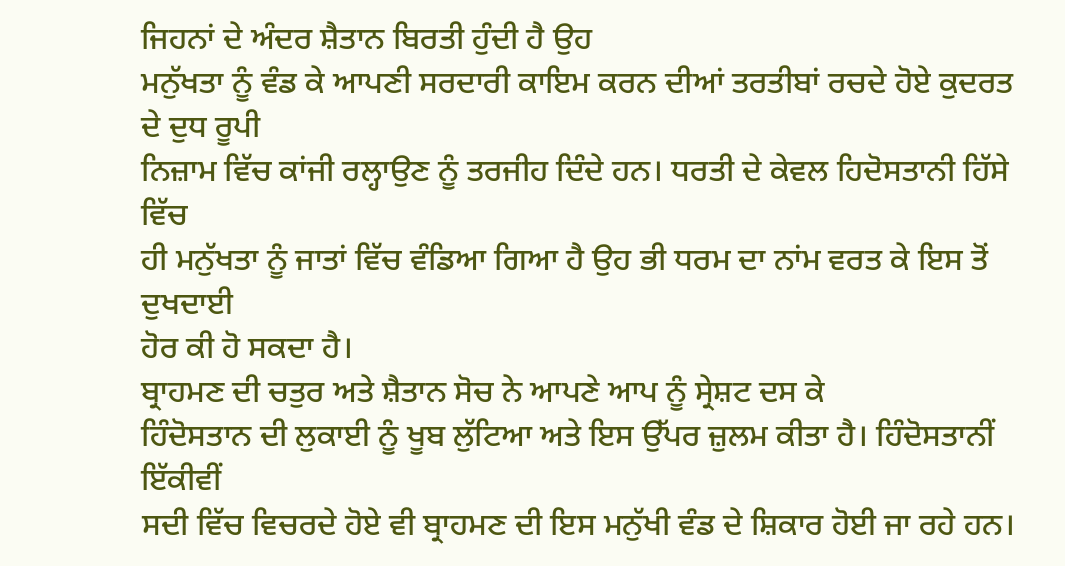ਜਿਹਨਾਂ ਦੇ ਅੰਦਰ ਸ਼ੈਤਾਨ ਬਿਰਤੀ ਹੁੰਦੀ ਹੈ ਉਹ
ਮਨੁੱਖਤਾ ਨੂੰ ਵੰਡ ਕੇ ਆਪਣੀ ਸਰਦਾਰੀ ਕਾਇਮ ਕਰਨ ਦੀਆਂ ਤਰਤੀਬਾਂ ਰਚਦੇ ਹੋਏ ਕੁਦਰਤ ਦੇ ਦੁਧ ਰੂਪੀ
ਨਿਜ਼ਾਮ ਵਿੱਚ ਕਾਂਜੀ ਰਲ੍ਹਾਉਣ ਨੂੰ ਤਰਜੀਹ ਦਿੰਦੇ ਹਨ। ਧਰਤੀ ਦੇ ਕੇਵਲ ਹਿਦੋਸਤਾਨੀ ਹਿੱਸੇ ਵਿੱਚ
ਹੀ ਮਨੁੱਖਤਾ ਨੂੰ ਜਾਤਾਂ ਵਿੱਚ ਵੰਡਿਆ ਗਿਆ ਹੈ ਉਹ ਭੀ ਧਰਮ ਦਾ ਨਾਂਮ ਵਰਤ ਕੇ ਇਸ ਤੋਂ ਦੁਖਦਾਈ
ਹੋਰ ਕੀ ਹੋ ਸਕਦਾ ਹੈ।
ਬ੍ਰਾਹਮਣ ਦੀ ਚਤੁਰ ਅਤੇ ਸ਼ੈਤਾਨ ਸੋਚ ਨੇ ਆਪਣੇ ਆਪ ਨੂੰ ਸ੍ਰੇਸ਼ਟ ਦਸ ਕੇ
ਹਿੰਦੋਸਤਾਨ ਦੀ ਲੁਕਾਈ ਨੂੰ ਖੂਬ ਲੁੱਟਿਆ ਅਤੇ ਇਸ ਉੱਪਰ ਜ਼ੁਲਮ ਕੀਤਾ ਹੈ। ਹਿੰਦੋਸਤਾਨੀਂ ਇੱਕੀਵੀਂ
ਸਦੀ ਵਿੱਚ ਵਿਚਰਦੇ ਹੋਏ ਵੀ ਬ੍ਰਾਹਮਣ ਦੀ ਇਸ ਮਨੁੱਖੀ ਵੰਡ ਦੇ ਸ਼ਿਕਾਰ ਹੋਈ ਜਾ ਰਹੇ ਹਨ।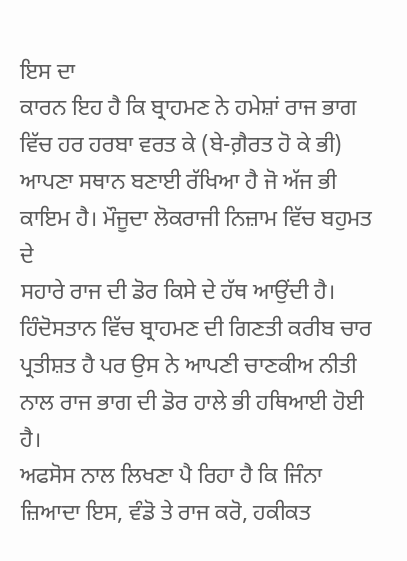ਇਸ ਦਾ
ਕਾਰਨ ਇਹ ਹੈ ਕਿ ਬ੍ਰਾਹਮਣ ਨੇ ਹਮੇਸ਼ਾਂ ਰਾਜ ਭਾਗ ਵਿੱਚ ਹਰ ਹਰਬਾ ਵਰਤ ਕੇ (ਬੇ-ਗ਼ੈਰਤ ਹੋ ਕੇ ਭੀ)
ਆਪਣਾ ਸਥਾਨ ਬਣਾਈ ਰੱਖਿਆ ਹੈ ਜੋ ਅੱਜ ਭੀ ਕਾਇਮ ਹੈ। ਮੌਜੂਦਾ ਲੋਕਰਾਜੀ ਨਿਜ਼ਾਮ ਵਿੱਚ ਬਹੁਮਤ ਦੇ
ਸਹਾਰੇ ਰਾਜ ਦੀ ਡੋਰ ਕਿਸੇ ਦੇ ਹੱਥ ਆਉਂਦੀ ਹੈ। ਹਿੰਦੋਸਤਾਨ ਵਿੱਚ ਬ੍ਰਾਹਮਣ ਦੀ ਗਿਣਤੀ ਕਰੀਬ ਚਾਰ
ਪ੍ਰਤੀਸ਼ਤ ਹੈ ਪਰ ਉਸ ਨੇ ਆਪਣੀ ਚਾਣਕੀਅ ਨੀਤੀ ਨਾਲ ਰਾਜ ਭਾਗ ਦੀ ਡੋਰ ਹਾਲੇ ਭੀ ਹਥਿਆਈ ਹੋਈ ਹੈ।
ਅਫਸੋਸ ਨਾਲ ਲਿਖਣਾ ਪੈ ਰਿਹਾ ਹੈ ਕਿ ਜਿੰਨਾ ਜ਼ਿਆਦਾ ਇਸ, ਵੰਡੋ ਤੇ ਰਾਜ ਕਰੋ, ਹਕੀਕਤ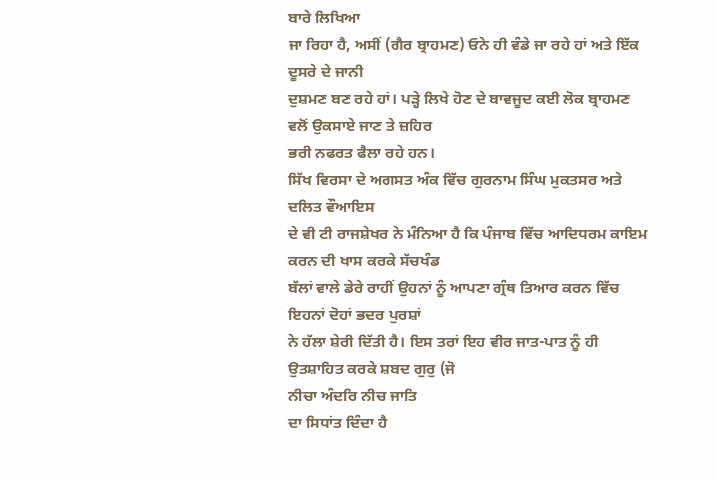ਬਾਰੇ ਲਿਖਿਆ
ਜਾ ਰਿਹਾ ਹੈ, ਅਸੀਂ (ਗੈਰ ਬ੍ਰਾਹਮਣ) ਓਨੇ ਹੀ ਵੰਡੇ ਜਾ ਰਹੇ ਹਾਂ ਅਤੇ ਇੱਕ ਦੂਸਰੇ ਦੇ ਜਾਨੀ
ਦੁਸ਼ਮਣ ਬਣ ਰਹੇ ਹਾਂ। ਪੜ੍ਹੇ ਲਿਖੇ ਹੋਣ ਦੇ ਬਾਵਜੂਦ ਕਈ ਲੋਕ ਬ੍ਰਾਹਮਣ ਵਲੋਂ ਉਕਸਾਏ ਜਾਣ ਤੇ ਜ਼ਹਿਰ
ਭਰੀ ਨਫਰਤ ਫੈਲਾ ਰਹੇ ਹਨ।
ਸਿੱਖ ਵਿਰਸਾ ਦੇ ਅਗਸਤ ਅੰਕ ਵਿੱਚ ਗੁਰਨਾਮ ਸਿੰਘ ਮੁਕਤਸਰ ਅਤੇ ਦਲਿਤ ਵੌਆਇਸ
ਦੇ ਵੀ ਟੀ ਰਾਜਸ਼ੇਖਰ ਨੇ ਮੰਨਿਆ ਹੈ ਕਿ ਪੰਜਾਬ ਵਿੱਚ ਆਦਿਧਰਮ ਕਾਇਮ ਕਰਨ ਦੀ ਖਾਸ ਕਰਕੇ ਸੱਚਖੰਡ
ਬੱਲਾਂ ਵਾਲੇ ਡੇਰੇ ਰਾਹੀਂ ਉਹਨਾਂ ਨੂੰ ਆਪਣਾ ਗ੍ਰੰਥ ਤਿਆਰ ਕਰਨ ਵਿੱਚ ਇਹਨਾਂ ਦੋਹਾਂ ਭਦਰ ਪੁਰਸ਼ਾਂ
ਨੇ ਹੱਲਾ ਸ਼ੇਰੀ ਦਿੱਤੀ ਹੈ। ਇਸ ਤਰਾਂ ਇਹ ਵੀਰ ਜਾਤ-ਪਾਤ ਨੂੰ ਹੀ ਉਤਸ਼ਾਹਿਤ ਕਰਕੇ ਸ਼ਬਦ ਗੁਰੁ (ਜੋ
ਨੀਚਾ ਅੰਦਰਿ ਨੀਚ ਜਾਤਿ
ਦਾ ਸਿਧਾਂਤ ਦਿੰਦਾ ਹੈ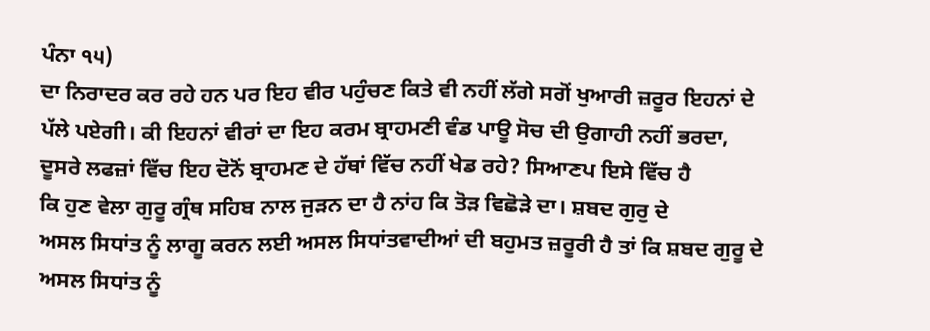ਪੰਨਾ ੧੫)
ਦਾ ਨਿਰਾਦਰ ਕਰ ਰਹੇ ਹਨ ਪਰ ਇਹ ਵੀਰ ਪਹੁੰਚਣ ਕਿਤੇ ਵੀ ਨਹੀਂ ਲੱਗੇ ਸਗੋਂ ਖੁਆਰੀ ਜ਼ਰੂਰ ਇਹਨਾਂ ਦੇ
ਪੱਲੇ ਪਏਗੀ। ਕੀ ਇਹਨਾਂ ਵੀਰਾਂ ਦਾ ਇਹ ਕਰਮ ਬ੍ਰਾਹਮਣੀ ਵੰਡ ਪਾਊ ਸੋਚ ਦੀ ਉਗਾਹੀ ਨਹੀਂ ਭਰਦਾ,
ਦੂਸਰੇ ਲਫਜ਼ਾਂ ਵਿੱਚ ਇਹ ਦੋਨੋਂ ਬ੍ਰਾਹਮਣ ਦੇ ਹੱਥਾਂ ਵਿੱਚ ਨਹੀਂ ਖੇਡ ਰਹੇ? ਸਿਆਣਪ ਇਸੇ ਵਿੱਚ ਹੈ
ਕਿ ਹੁਣ ਵੇਲਾ ਗੁਰੂ ਗ੍ਰੰਥ ਸਹਿਬ ਨਾਲ ਜੁੜਨ ਦਾ ਹੈ ਨਾਂਹ ਕਿ ਤੋੜ ਵਿਛੋੜੇ ਦਾ। ਸ਼ਬਦ ਗੁਰੁ ਦੇ
ਅਸਲ ਸਿਧਾਂਤ ਨੂੰ ਲਾਗੂ ਕਰਨ ਲਈ ਅਸਲ ਸਿਧਾਂਤਵਾਦੀਆਂ ਦੀ ਬਹੁਮਤ ਜ਼ਰੂਰੀ ਹੈ ਤਾਂ ਕਿ ਸ਼ਬਦ ਗੁਰੂ ਦੇ
ਅਸਲ ਸਿਧਾਂਤ ਨੂੰ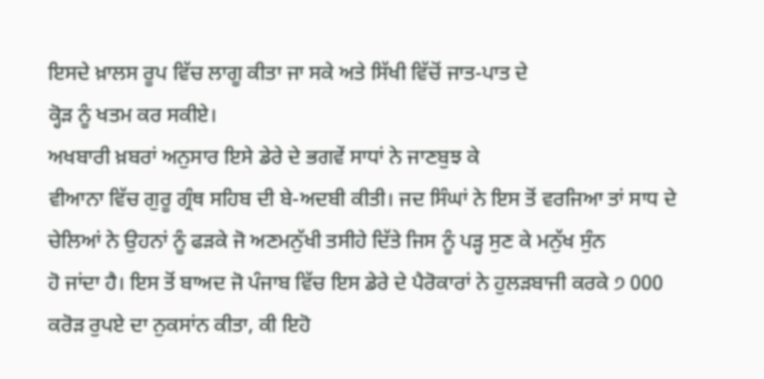ਇਸਦੇ ਖ਼ਾਲਸ ਰੂਪ ਵਿੱਚ ਲਾਗੂ ਕੀਤਾ ਜਾ ਸਕੇ ਅਤੇ ਸਿੱਖੀ ਵਿੱਚੋਂ ਜਾਤ-ਪਾਤ ਦੇ
ਕ੍ਹੋੜ ਨੂੰ ਖਤਮ ਕਰ ਸਕੀਏ।
ਅਖਬਾਰੀ ਖ਼ਬਰਾਂ ਅਨੁਸਾਰ ਇਸੇ ਡੇਰੇ ਦੇ ਭਗਵੇਂ ਸਾਧਾਂ ਨੇ ਜਾਣਬੁਝ ਕੇ
ਵੀਆਨਾ ਵਿੱਚ ਗੁਰੂ ਗ੍ਰੰਥ ਸਹਿਬ ਦੀ ਬੇ-ਅਦਬੀ ਕੀਤੀ। ਜਦ ਸਿੰਘਾਂ ਨੇ ਇਸ ਤੋਂ ਵਰਜਿਆ ਤਾਂ ਸਾਧ ਦੇ
ਚੇਲਿਆਂ ਨੇ ਉਹਨਾਂ ਨੂੰ ਫੜਕੇ ਜੋ ਅਣਮਨੁੱਖੀ ਤਸੀਹੇ ਦਿੱਤੇ ਜਿਸ ਨੂੰ ਪੜ੍ਹ ਸੁਣ ਕੇ ਮਨੁੱਖ ਸੁੰਨ
ਹੋ ਜਾਂਦਾ ਹੈ। ਇਸ ਤੋਂ ਬਾਅਦ ਜੋ ਪੰਜਾਬ ਵਿੱਚ ਇਸ ਡੇਰੇ ਦੇ ਪੈਰੋਕਾਰਾਂ ਨੇ ਹੁਲੜਬਾਜੀ ਕਰਕੇ ੭ 000
ਕਰੋੜ ਰੁਪਏ ਦਾ ਨੁਕਸਾਂਨ ਕੀਤਾ, ਕੀ ਇਹੋ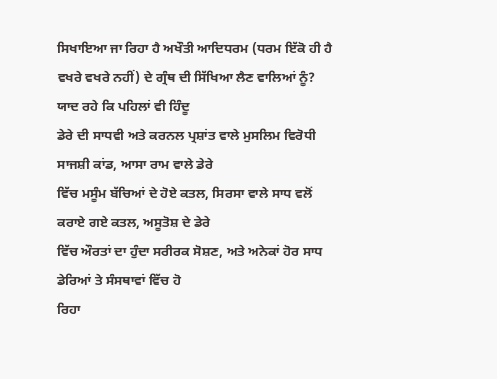ਸਿਖਾਇਆ ਜਾ ਰਿਹਾ ਹੈ ਅਖੌਤੀ ਆਦਿਧਰਮ (ਧਰਮ ਇੱਕੋ ਹੀ ਹੈ
ਵਖਰੇ ਵਖਰੇ ਨਹੀਂ) ਦੇ ਗ੍ਰੰਥ ਦੀ ਸਿੱਖਿਆ ਲੈਣ ਵਾਲਿਆਂ ਨੂੰ? ਯਾਦ ਰਹੇ ਕਿ ਪਹਿਲਾਂ ਵੀ ਹਿੰਦੂ
ਡੇਰੇ ਦੀ ਸਾਧਵੀ ਅਤੇ ਕਰਨਲ ਪ੍ਰਸ਼ਾਂਤ ਵਾਲੇ ਮੁਸਲਿਮ ਵਿਰੋਧੀ ਸਾਜਸ਼ੀ ਕਾਂਡ, ਆਸਾ ਰਾਮ ਵਾਲੇ ਡੇਰੇ
ਵਿੱਚ ਮਸੂੰਮ ਬੱਚਿਆਂ ਦੇ ਹੋਏ ਕਤਲ, ਸਿਰਸਾ ਵਾਲੇ ਸਾਧ ਵਲੋਂ ਕਰਾਏ ਗਏ ਕਤਲ, ਅਸੂਤੋਸ਼ ਦੇ ਡੇਰੇ
ਵਿੱਚ ਔਰਤਾਂ ਦਾ ਹੁੰਦਾ ਸਰੀਰਕ ਸੋਸ਼ਣ, ਅਤੇ ਅਨੇਕਾਂ ਹੋਰ ਸਾਧ ਡੇਰਿਆਂ ਤੇ ਸੰਸਥਾਵਾਂ ਵਿੱਚ ਹੋ
ਰਿਹਾ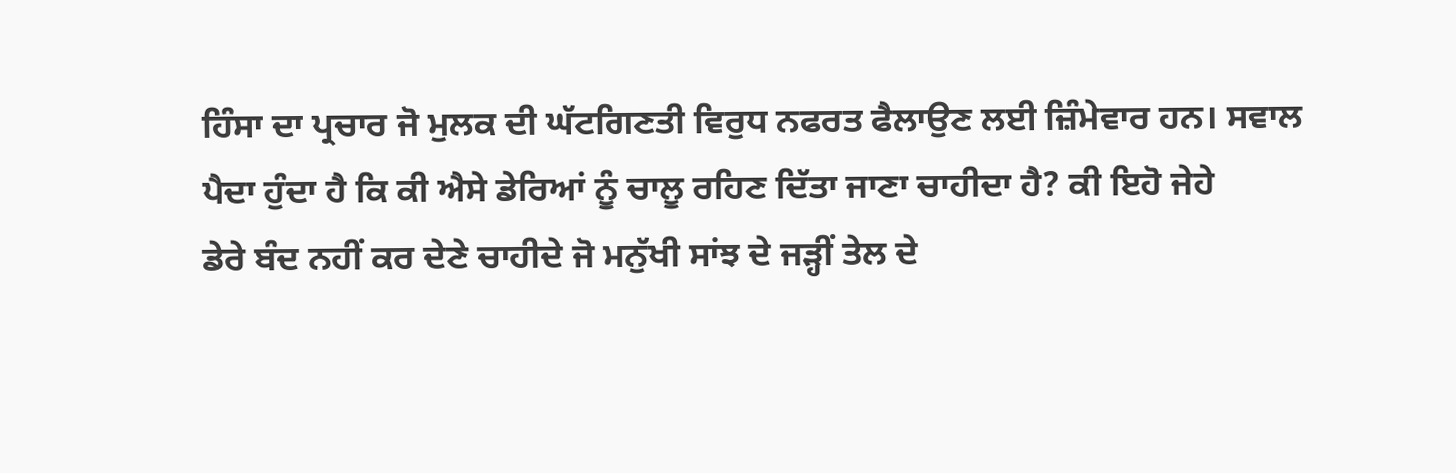ਹਿੰਸਾ ਦਾ ਪ੍ਰਚਾਰ ਜੋ ਮੁਲਕ ਦੀ ਘੱਟਗਿਣਤੀ ਵਿਰੁਧ ਨਫਰਤ ਫੈਲਾਉਣ ਲਈ ਜ਼ਿੰਮੇਵਾਰ ਹਨ। ਸਵਾਲ
ਪੈਦਾ ਹੁੰਦਾ ਹੈ ਕਿ ਕੀ ਐਸੇ ਡੇਰਿਆਂ ਨੂੰ ਚਾਲੂ ਰਹਿਣ ਦਿੱਤਾ ਜਾਣਾ ਚਾਹੀਦਾ ਹੈ? ਕੀ ਇਹੋ ਜੇਹੇ
ਡੇਰੇ ਬੰਦ ਨਹੀਂ ਕਰ ਦੇਣੇ ਚਾਹੀਦੇ ਜੋ ਮਨੁੱਖੀ ਸਾਂਝ ਦੇ ਜੜ੍ਹੀਂ ਤੇਲ ਦੇ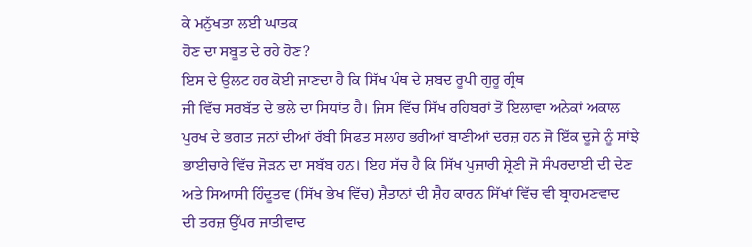ਕੇ ਮਨੁੱਖਤਾ ਲਈ ਘਾਤਕ
ਹੋਣ ਦਾ ਸਬੂਤ ਦੇ ਰਹੇ ਹੋਣ?
ਇਸ ਦੇ ਉਲਟ ਹਰ ਕੋਈ ਜਾਣਦਾ ਹੈ ਕਿ ਸਿੱਖ ਪੰਥ ਦੇ ਸ਼ਬਦ ਰੂਪੀ ਗੁਰੂ ਗ੍ਰੰਥ
ਜੀ ਵਿੱਚ ਸਰਬੱਤ ਦੇ ਭਲੇ ਦਾ ਸਿਧਾਂਤ ਹੈ। ਜਿਸ ਵਿੱਚ ਸਿੱਖ ਰਹਿਬਰਾਂ ਤੋਂ ਇਲਾਵਾ ਅਨੇਕਾਂ ਅਕਾਲ
ਪੁਰਖ ਦੇ ਭਗਤ ਜਨਾਂ ਦੀਆਂ ਰੱਬੀ ਸਿਫਤ ਸਲਾਹ ਭਰੀਆਂ ਬਾਣੀਆਂ ਦਰਜ਼ ਹਨ ਜੋ ਇੱਕ ਦੂਜੇ ਨੂੰ ਸਾਂਝੇ
ਭਾਈਚਾਰੇ ਵਿੱਚ ਜੋੜਨ ਦਾ ਸਬੱਬ ਹਨ। ਇਹ ਸੱਚ ਹੈ ਕਿ ਸਿੱਖ ਪੁਜਾਰੀ ਸ਼੍ਰੇਣੀ ਜੋ ਸੰਪਰਦਾਈ ਦੀ ਦੇਣ
ਅਤੇ ਸਿਆਸੀ ਹਿੰਦੂਤਵ (ਸਿੱਖ ਭੇਖ ਵਿੱਚ) ਸ਼ੈਤਾਨਾਂ ਦੀ ਸ਼ੈਹ ਕਾਰਨ ਸਿੱਖਾਂ ਵਿੱਚ ਵੀ ਬ੍ਰਾਹਮਣਵਾਦ
ਦੀ ਤਰਜ਼ ਉੱਪਰ ਜਾਤੀਵਾਦ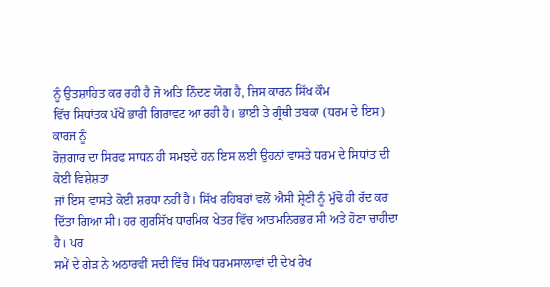ਨੂੰ ਉਤਸ਼ਾਹਿਤ ਕਰ ਰਹੀ ਹੈ ਜੋ ਅਤਿ ਨਿੰਦਣ ਯੋਗ ਹੈ, ਜਿਸ ਕਾਰਨ ਸਿੱਖ ਕੌਮ
ਵਿੱਚ ਸਿਧਾਂਤਕ ਪੱਖੋਂ ਭਾਰੀ ਗਿਰਾਵਟ ਆ ਰਹੀ ਹੈ। ਭਾਈ ਤੇ ਗ੍ਰੰਥੀ ਤਬਕਾ (ਧਰਮ ਦੇ ਇਸ) ਕਾਰਜ ਨੂੰ
ਰੋਜ਼ਗਾਰ ਦਾ ਸਿਰਫ ਸਾਧਨ ਹੀ ਸਮਝਦੇ ਹਨ ਇਸ ਲਈ ਉਹਨਾਂ ਵਾਸਤੇ ਧਰਮ ਦੇ ਸਿਧਾਂਤ ਦੀ ਕੋਈ ਵਿਸ਼ੇਸ਼ਤਾ
ਜਾਂ ਇਸ ਵਾਸਤੇ ਕੋਈ ਸ਼ਰਧਾ ਨਹੀਂ ਹੈ। ਸਿੱਖ ਰਹਿਬਰਾਂ ਵਲੋਂ ਐਸੀ ਸ਼੍ਰੇਣੀ ਨੂੰ ਮੁੱਢੋ ਹੀ ਰੱਦ ਕਰ
ਦਿੱਤਾ ਗਿਆ ਸੀ। ਹਰ ਗੁਰਸਿੱਖ ਧਾਰਮਿਕ ਖੇਤਰ ਵਿੱਚ ਆਤਮਨਿਰਭਰ ਸੀ ਅਤੇ ਹੋਣਾ ਚਾਹੀਦਾ ਹੈ। ਪਰ
ਸਮੇਂ ਦੇ ਗੇੜ ਨੇ ਅਠਾਰਵੀਂ ਸਦੀ ਵਿੱਚ ਸਿੱਖ ਧਰਮਸਾਲਾਵਾਂ ਦੀ ਦੇਖ ਰੇਖ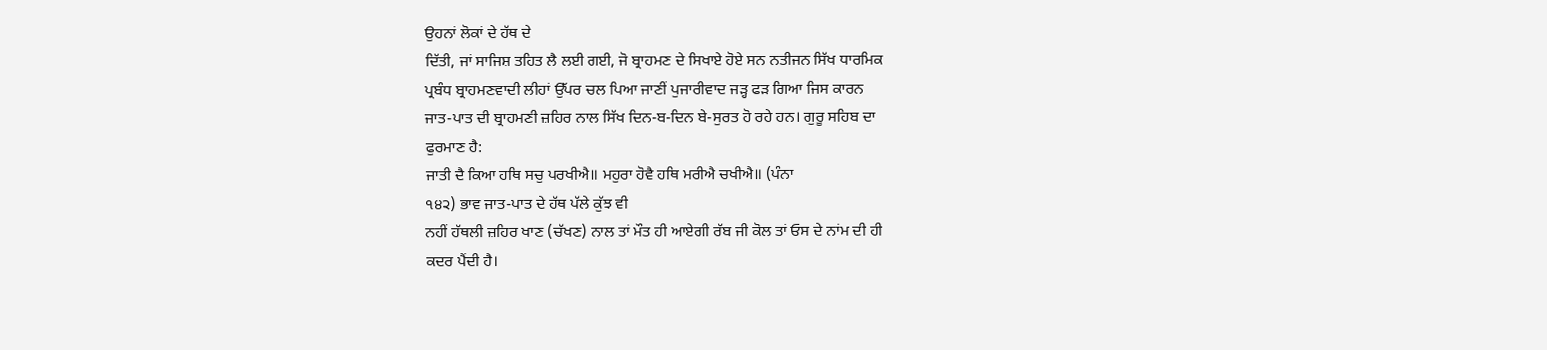ਉਹਨਾਂ ਲੋਕਾਂ ਦੇ ਹੱਥ ਦੇ
ਦਿੱਤੀ, ਜਾਂ ਸਾਜਿਸ਼ ਤਹਿਤ ਲੈ ਲਈ ਗਈ, ਜੋ ਬ੍ਰਾਹਮਣ ਦੇ ਸਿਖਾਏ ਹੋਏ ਸਨ ਨਤੀਜਨ ਸਿੱਖ ਧਾਰਮਿਕ
ਪ੍ਰਬੰਧ ਬ੍ਰਾਹਮਣਵਾਦੀ ਲੀਹਾਂ ਉੱਪਰ ਚਲ ਪਿਆ ਜਾਣੀਂ ਪੁਜਾਰੀਵਾਦ ਜੜ੍ਹ ਫੜ ਗਿਆ ਜਿਸ ਕਾਰਨ
ਜਾਤ-ਪਾਤ ਦੀ ਬ੍ਰਾਹਮਣੀ ਜ਼ਹਿਰ ਨਾਲ ਸਿੱਖ ਦਿਨ-ਬ-ਦਿਨ ਬੇ-ਸੁਰਤ ਹੋ ਰਹੇ ਹਨ। ਗੁਰੂ ਸਹਿਬ ਦਾ
ਫੁਰਮਾਣ ਹੈ:
ਜਾਤੀ ਦੈ ਕਿਆ ਹਥਿ ਸਚੁ ਪਰਖੀਐ॥ ਮਹੁਰਾ ਹੋਵੈ ਹਥਿ ਮਰੀਐ ਚਖੀਐ॥ (ਪੰਨਾ
੧੪੨) ਭਾਵ ਜਾਤ-ਪਾਤ ਦੇ ਹੱਥ ਪੱਲੇ ਕੁੱਝ ਵੀ
ਨਹੀਂ ਹੱਥਲੀ ਜ਼ਹਿਰ ਖਾਣ (ਚੱਖਣ) ਨਾਲ ਤਾਂ ਮੌਤ ਹੀ ਆਏਗੀ ਰੱਬ ਜੀ ਕੋਲ ਤਾਂ ਓਸ ਦੇ ਨਾਂਮ ਦੀ ਹੀ
ਕਦਰ ਪੈਂਦੀ ਹੈ।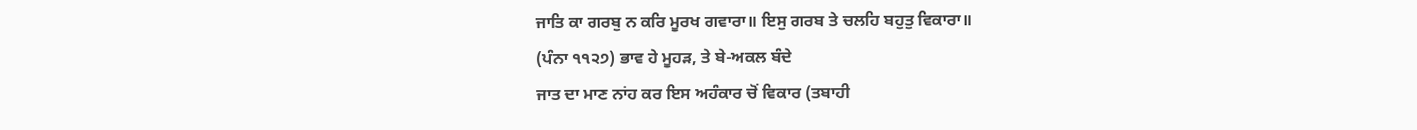ਜਾਤਿ ਕਾ ਗਰਬੁ ਨ ਕਰਿ ਮੂਰਖ ਗਵਾਰਾ॥ ਇਸੁ ਗਰਬ ਤੇ ਚਲਹਿ ਬਹੁਤੁ ਵਿਕਾਰਾ॥
(ਪੰਨਾ ੧੧੨੭) ਭਾਵ ਹੇ ਮੂਹੜ, ਤੇ ਬੇ-ਅਕਲ ਬੰਦੇ
ਜਾਤ ਦਾ ਮਾਣ ਨਾਂਹ ਕਰ ਇਸ ਅਹੰਕਾਰ ਚੋਂ ਵਿਕਾਰ (ਤਬਾਹੀ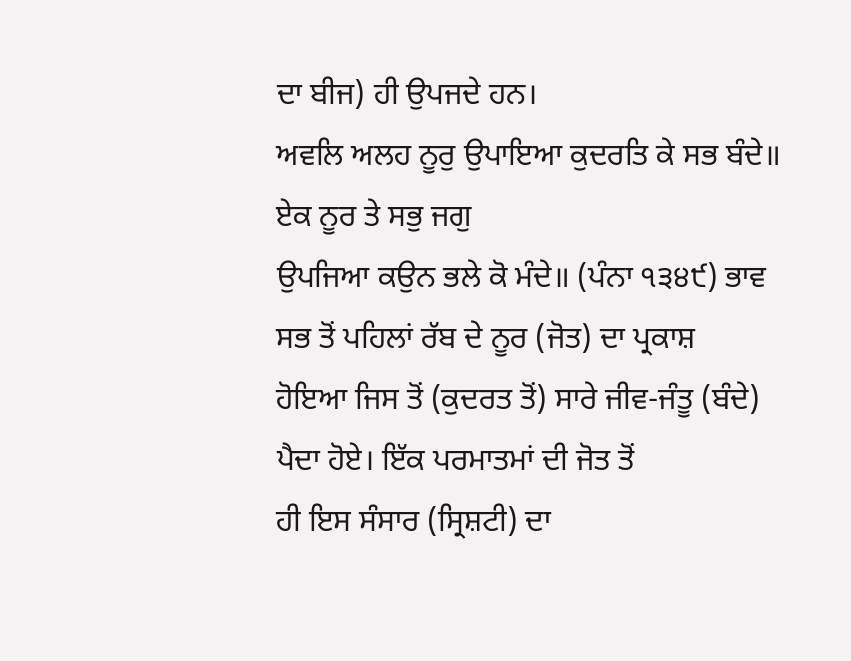ਦਾ ਬੀਜ) ਹੀ ਉਪਜਦੇ ਹਨ।
ਅਵਲਿ ਅਲਹ ਨੂਰੁ ਉਪਾਇਆ ਕੁਦਰਤਿ ਕੇ ਸਭ ਬੰਦੇ॥ ਏਕ ਨੂਰ ਤੇ ਸਭੁ ਜਗੁ
ਉਪਜਿਆ ਕਉਨ ਭਲੇ ਕੋ ਮੰਦੇ॥ (ਪੰਨਾ ੧੩੪੯) ਭਾਵ
ਸਭ ਤੋਂ ਪਹਿਲਾਂ ਰੱਬ ਦੇ ਨੂਰ (ਜੋਤ) ਦਾ ਪ੍ਰਕਾਸ਼
ਹੋਇਆ ਜਿਸ ਤੋਂ (ਕੁਦਰਤ ਤੋਂ) ਸਾਰੇ ਜੀਵ-ਜੰਤੂ (ਬੰਦੇ) ਪੈਦਾ ਹੋਏ। ਇੱਕ ਪਰਮਾਤਮਾਂ ਦੀ ਜੋਤ ਤੋਂ
ਹੀ ਇਸ ਸੰਸਾਰ (ਸ੍ਰਿਸ਼ਟੀ) ਦਾ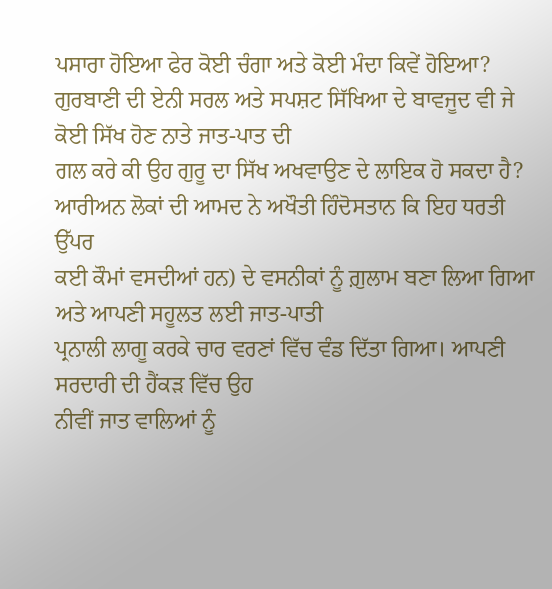ਪਸਾਰਾ ਹੋਇਆ ਫੇਰ ਕੋਈ ਚੰਗਾ ਅਤੇ ਕੋਈ ਮੰਦਾ ਕਿਵੇਂ ਹੋਇਆ?
ਗੁਰਬਾਣੀ ਦੀ ਏਨੀ ਸਰਲ ਅਤੇ ਸਪਸ਼ਟ ਸਿੱਖਿਆ ਦੇ ਬਾਵਜੂਦ ਵੀ ਜੇ ਕੋਈ ਸਿੱਖ ਹੋਣ ਨਾਤੇ ਜਾਤ-ਪਾਤ ਦੀ
ਗਲ ਕਰੇ ਕੀ ਉਹ ਗੁਰੂ ਦਾ ਸਿੱਖ ਅਖਵਾਉਣ ਦੇ ਲਾਇਕ ਹੋ ਸਕਦਾ ਹੈ?
ਆਰੀਅਨ ਲੋਕਾਂ ਦੀ ਆਮਦ ਨੇ ਅਖੌਤੀ ਹਿੰਦੋਸਤਾਨ ਕਿ ਇਹ ਧਰਤੀ ਉੱਪਰ
ਕਈ ਕੌਮਾਂ ਵਸਦੀਆਂ ਹਨ) ਦੇ ਵਸਨੀਕਾਂ ਨੂੰ ਗ਼ੁਲਾਮ ਬਣਾ ਲਿਆ ਗਿਆ ਅਤੇ ਆਪਣੀ ਸਹੂਲਤ ਲਈ ਜਾਤ-ਪਾਤੀ
ਪ੍ਰਨਾਲੀ ਲਾਗੂ ਕਰਕੇ ਚਾਰ ਵਰਣਾਂ ਵਿੱਚ ਵੰਡ ਦਿੱਤਾ ਗਿਆ। ਆਪਣੀ ਸਰਦਾਰੀ ਦੀ ਹੈਂਕੜ ਵਿੱਚ ਉਹ
ਨੀਵੀਂ ਜਾਤ ਵਾਲਿਆਂ ਨੂੰ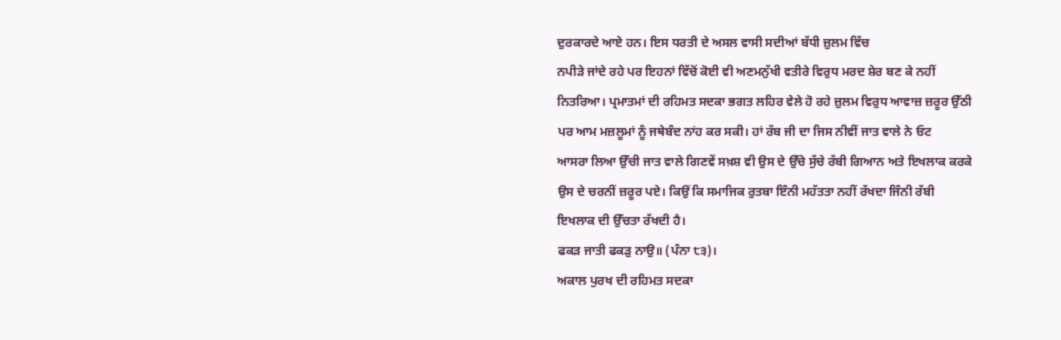ਦੁਰਕਾਰਦੇ ਆਏ ਹਨ। ਇਸ ਧਰਤੀ ਦੇ ਅਸਲ ਵਾਸੀ ਸਦੀਆਂ ਬੱਧੀ ਜ਼ੁਲਮ ਵਿੱਚ
ਨਪੀੜੇ ਜਾਂਦੇ ਰਹੇ ਪਰ ਇਹਨਾਂ ਵਿੱਚੋਂ ਕੋਈ ਵੀ ਅਣਮਨੁੱਖੀ ਵਤੀਰੇ ਵਿਰੁਧ ਮਰਦ ਸ਼ੇਰ ਬਣ ਕੇ ਨਹੀਂ
ਨਿਤਰਿਆ। ਪ੍ਰਮਾਤਮਾਂ ਦੀ ਰਹਿਮਤ ਸਦਕਾ ਭਗਤ ਲਹਿਰ ਵੇਲੇ ਹੋ ਰਹੇ ਜ਼ੁਲਮ ਵਿਰੁਧ ਆਵਾਜ਼ ਜ਼ਰੂਰ ਉੱਠੀ
ਪਰ ਆਮ ਮਜ਼ਲੂਮਾਂ ਨੂੰ ਜਥੇਬੰਦ ਨਾਂਹ ਕਰ ਸਕੀ। ਹਾਂ ਰੱਬ ਜੀ ਦਾ ਜਿਸ ਨੀਵੀਂ ਜਾਤ ਵਾਲੇ ਨੇ ਓਟ
ਆਸਰਾ ਲਿਆ ਉੱਚੀ ਜਾਤ ਵਾਲੇ ਗਿਣਵੇਂ ਸਖ਼ਸ਼ ਵੀ ਉਸ ਦੇ ਉੱਚੇ ਸੁੱਚੇ ਰੱਬੀ ਗਿਆਨ ਅਤੇ ਇਖਲਾਕ ਕਰਕੇ
ਉਸ ਦੇ ਚਰਨੀਂ ਜ਼ਰੂਰ ਪਏ। ਕਿਉਂ ਕਿ ਸਮਾਜਿਕ ਰੁਤਬਾ ਇੰਨੀ ਮਹੱਤਤਾ ਨਹੀਂ ਰੱਖਦਾ ਜਿੰਨੀ ਰੱਬੀ
ਇਖਲਾਕ ਦੀ ਉੱਚਤਾ ਰੱਖਦੀ ਹੈ।
ਫਕੜ ਜਾਤੀ ਫਕੜੁ ਨਾਉ॥ (ਪੰਨਾ ੮੩)।
ਅਕਾਲ ਪੁਰਖ ਦੀ ਰਹਿਮਤ ਸਦਕਾ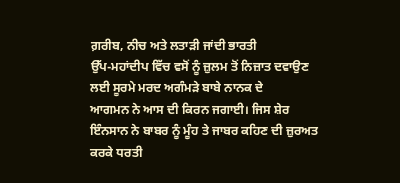ਗ਼ਰੀਬ, ਨੀਚ ਅਤੇ ਲਤਾੜੀ ਜਾਂਦੀ ਭਾਰਤੀ
ਉੱਪ-ਮਹਾਂਦੀਪ ਵਿੱਚ ਵਸੋਂ ਨੂੰ ਜ਼ੁਲਮ ਤੋਂ ਨਿਜ਼ਾਤ ਦਵਾਉਣ ਲਈ ਸੂਰਮੇ ਮਰਦ ਅਗੰਮੜੇ ਬਾਬੇ ਨਾਨਕ ਦੇ
ਆਗਮਨ ਨੇ ਆਸ ਦੀ ਕਿਰਨ ਜਗਾਈ। ਜਿਸ ਸ਼ੇਰ ਇੰਨਸਾਨ ਨੇ ਬਾਬਰ ਨੂੰ ਮੂੰਹ ਤੇ ਜਾਬਰ ਕਹਿਣ ਦੀ ਜ਼ੁਰਅਤ
ਕਰਕੇ ਧਰਤੀ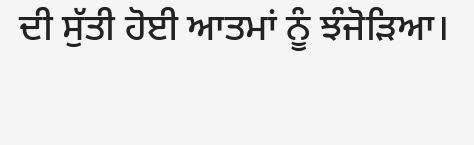ਦੀ ਸੁੱਤੀ ਹੋਈ ਆਤਮਾਂ ਨੂੰ ਝੰਜੋੜਿਆ।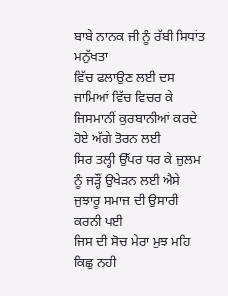ਬਾਬੇ ਨਾਨਕ ਜੀ ਨੂੰ ਰੱਬੀ ਸਿਧਾਂਤ ਮਨੁੱਖਤਾ
ਵਿੱਚ ਫਲਾਉਣ ਲਈ ਦਸ ਜਾਮਿਆਂ ਵਿੱਚ ਵਿਚਰ ਕੇ ਜਿਸਮਾਨੀਂ ਕੁਰਬਾਨੀਆਂ ਕਰਦੇ ਹੋਏ ਅੱਗੇ ਤੋਰਨ ਲਈ
ਸਿਰ ਤਲ੍ਹੀ ਉੱਪਰ ਧਰ ਕੇ ਜ਼ੁਲਮ ਨੂੰ ਜੜ੍ਹੌਂ ਉਖੇੜਨ ਲਈ ਐਸੇ ਜੁਝਾਰੂ ਸਮਾਜ ਦੀ ਉਸਾਰੀ ਕਰਨੀ ਪਈ
ਜਿਸ ਦੀ ਸੋਚ ਮੇਰਾ ਮੁਝ ਮਹਿ
ਕਿਛੁ ਨਹੀ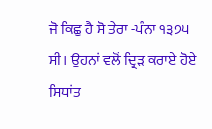ਜੋ ਕਿਛੁ ਹੈ ਸੋ ਤੇਰਾ -ਪੰਨਾ ੧੩੭੫
ਸੀ। ਉਹਨਾਂ ਵਲੋਂ ਦ੍ਰਿੜ ਕਰਾਏ ਹੋਏ ਸਿਧਾਂਤ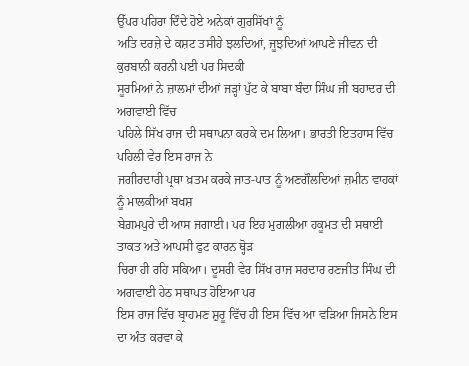ਉੱਪਰ ਪਹਿਰਾ ਦਿੰਦੇ ਹੋਏ ਅਨੇਕਾਂ ਗੁਰਸਿੱਖਾਂ ਨੂੰ
ਅਤਿ ਦਰਜ਼ੇ ਦੇ ਕਸ਼ਟ ਤਸੀਹੇ ਝਲਦਿਆਂ, ਜੂਝਦਿਆਂ ਆਪਣੇ ਜੀਵਨ ਦੀ ਕੁਰਬਾਨੀ ਕਰਨੀ ਪਈ ਪਰ ਸਿਦਕੀ
ਸੂਰਮਿਆਂ ਨੇ ਜ਼ਾਲਮਾਂ ਦੀਆਂ ਜੜ੍ਹਾਂ ਪੁੱਟ ਕੇ ਬਾਬਾ ਬੰਦਾ ਸਿੰਘ ਜੀ ਬਹਾਦਰ ਦੀ ਅਗਵਾਈ ਵਿੱਚ
ਪਹਿਲੇ ਸਿੱਖ ਰਾਜ ਦੀ ਸਥਾਪਨਾ ਕਰਕੇ ਦਮ ਲਿਆ। ਭਾਰਤੀ ਇਤਹਾਸ ਵਿੱਚ ਪਹਿਲੀ ਵੇਰ ਇਸ ਰਾਜ ਨੇ
ਜਗੀਰਦਾਰੀ ਪ੍ਰਥਾ ਖ਼ਤਮ ਕਰਕੇ ਜਾਤ-ਪਾਤ ਨੂੰ ਅਣਗੌਲਦਿਆਂ ਜ਼ਮੀਨ ਵਾਹਕਾਂ ਨੂੰ ਮਾਲਕੀਆਂ ਬਖਸ਼
ਬੇਗ਼ਮਪੁਰੇ ਦੀ ਆਸ ਜਗਾਈ। ਪਰ ਇਹ ਮੁਗਲੀਆ ਹਕੂਮਤ ਦੀ ਸਥਾਈ ਤਾਕਤ ਅਤੇ ਆਪਸੀ ਫੁਟ ਕਾਰਨ ਥ੍ਹੋੜ
ਚਿਰਾ ਹੀ ਰਹਿ ਸਕਿਆ। ਦੂਸਰੀ ਵੇਰ ਸਿੱਖ ਰਾਜ ਸਰਦਾਰ ਰਣਜੀਤ ਸਿੰਘ ਦੀ ਅਗਵਾਈ ਹੇਠ ਸਥਾਪਤ ਹੋਇਆ ਪਰ
ਇਸ ਰਾਜ ਵਿੱਚ ਬ੍ਰਾਹਮਣ ਸ਼ੁਰੂ ਵਿੱਚ ਹੀ ਇਸ ਵਿੱਚ ਆ ਵੜਿਆ ਜਿਸਨੇ ਇਸ ਦਾ ਅੰਤ ਕਰਵਾ ਕੇ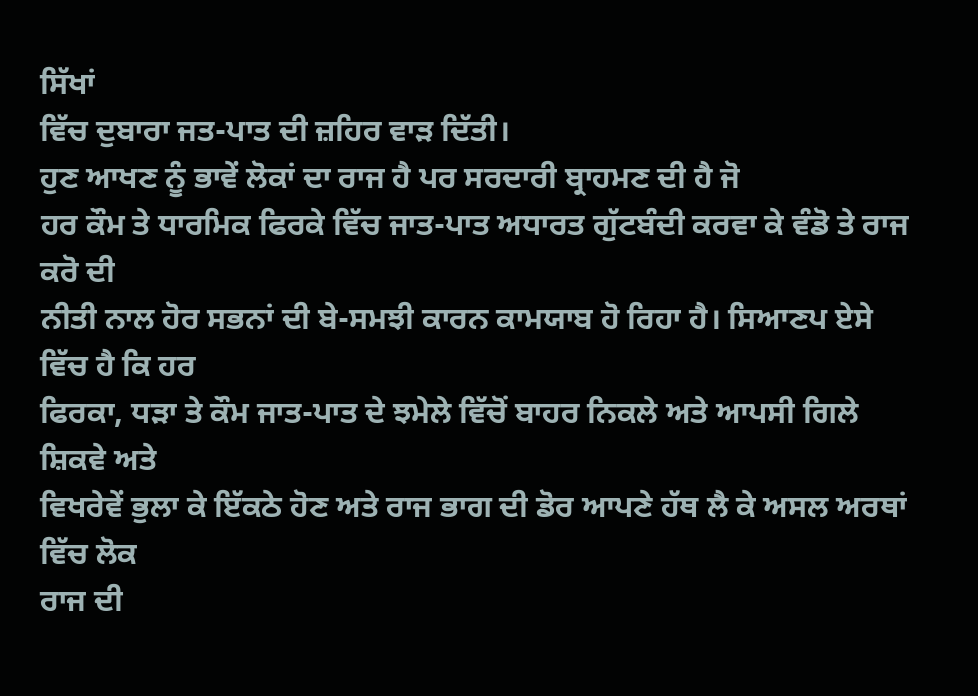ਸਿੱਖਾਂ
ਵਿੱਚ ਦੁਬਾਰਾ ਜਤ-ਪਾਤ ਦੀ ਜ਼ਹਿਰ ਵਾੜ ਦਿੱਤੀ।
ਹੁਣ ਆਖਣ ਨੂੰ ਭਾਵੇਂ ਲੋਕਾਂ ਦਾ ਰਾਜ ਹੈ ਪਰ ਸਰਦਾਰੀ ਬ੍ਰਾਹਮਣ ਦੀ ਹੈ ਜੋ
ਹਰ ਕੌਮ ਤੇ ਧਾਰਮਿਕ ਫਿਰਕੇ ਵਿੱਚ ਜਾਤ-ਪਾਤ ਅਧਾਰਤ ਗੁੱਟਬੰਦੀ ਕਰਵਾ ਕੇ ਵੰਡੋ ਤੇ ਰਾਜ ਕਰੋ ਦੀ
ਨੀਤੀ ਨਾਲ ਹੋਰ ਸਭਨਾਂ ਦੀ ਬੇ-ਸਮਝੀ ਕਾਰਨ ਕਾਮਯਾਬ ਹੋ ਰਿਹਾ ਹੈ। ਸਿਆਣਪ ਏਸੇ ਵਿੱਚ ਹੈ ਕਿ ਹਰ
ਫਿਰਕਾ, ਧੜਾ ਤੇ ਕੌਮ ਜਾਤ-ਪਾਤ ਦੇ ਝਮੇਲੇ ਵਿੱਚੋਂ ਬਾਹਰ ਨਿਕਲੇ ਅਤੇ ਆਪਸੀ ਗਿਲੇ ਸ਼ਿਕਵੇ ਅਤੇ
ਵਿਖਰੇਵੇਂ ਭੁਲਾ ਕੇ ਇੱਕਠੇ ਹੋਣ ਅਤੇ ਰਾਜ ਭਾਗ ਦੀ ਡੋਰ ਆਪਣੇ ਹੱਥ ਲੈ ਕੇ ਅਸਲ ਅਰਥਾਂ ਵਿੱਚ ਲੋਕ
ਰਾਜ ਦੀ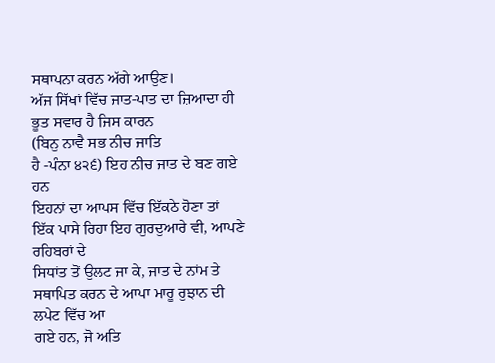ਸਥਾਪਨਾ ਕਰਨ ਅੱਗੇ ਆਉਣ।
ਅੱਜ ਸਿੱਖਾਂ ਵਿੱਚ ਜਾਤ-ਪਾਤ ਦਾ ਜ਼ਿਆਦਾ ਹੀ ਭੂਤ ਸਵਾਰ ਹੈ ਜਿਸ ਕਾਰਨ
(ਬਿਨੁ ਨਾਵੈ ਸਭ ਨੀਚ ਜਾਤਿ
ਹੈ -ਪੰਨਾ ੪੨੬) ਇਹ ਨੀਚ ਜਾਤ ਦੇ ਬਣ ਗਏ ਹਨ
ਇਹਨਾਂ ਦਾ ਆਪਸ ਵਿੱਚ ਇੱਕਠੇ ਹੋਣਾ ਤਾਂ ਇੱਕ ਪਾਸੇ ਰਿਹਾ ਇਹ ਗੁਰਦੁਆਰੇ ਵੀ, ਆਪਣੇ ਰਹਿਬਰਾਂ ਦੇ
ਸਿਧਾਂਤ ਤੋਂ ਉਲਟ ਜਾ ਕੇ, ਜਾਤ ਦੇ ਨਾਂਮ ਤੇ ਸਥਾਪਿਤ ਕਰਨ ਦੇ ਆਪਾ ਮਾਰੂ ਰੁਝਾਨ ਦੀ ਲਪੇਟ ਵਿੱਚ ਆ
ਗਏ ਹਨ, ਜੋ ਅਤਿ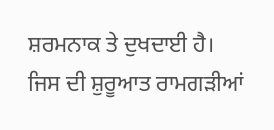ਸ਼ਰਮਨਾਕ ਤੇ ਦੁਖਦਾਈ ਹੈ। ਜਿਸ ਦੀ ਸ਼ੁਰੂਆਤ ਰਾਮਗੜੀਆਂ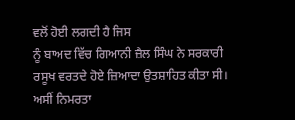ਵਲੋਂ ਹੋਈ ਲਗਦੀ ਹੈ ਜਿਸ
ਨੂੰ ਬਾਅਦ ਵਿੱਚ ਗਿਆਨੀ ਜ਼ੈਲ ਸਿੰਘ ਨੇ ਸਰਕਾਰੀ ਰਸੂਖ ਵਰਤਦੇ ਹੋਏ ਜ਼ਿਆਦਾ ਉਤਸ਼ਾਹਿਤ ਕੀਤਾ ਸੀ।
ਅਸੀਂ ਨਿਮਰਤਾ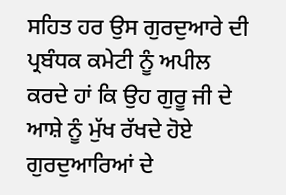ਸਹਿਤ ਹਰ ਉਸ ਗੁਰਦੁਆਰੇ ਦੀ ਪ੍ਰਬੰਧਕ ਕਮੇਟੀ ਨੂੰ ਅਪੀਲ
ਕਰਦੇ ਹਾਂ ਕਿ ਉਹ ਗੁਰੂ ਜੀ ਦੇ ਆਸ਼ੇ ਨੂੰ ਮੁੱਖ ਰੱਖਦੇ ਹੋਏ ਗੁਰਦੁਆਰਿਆਂ ਦੇ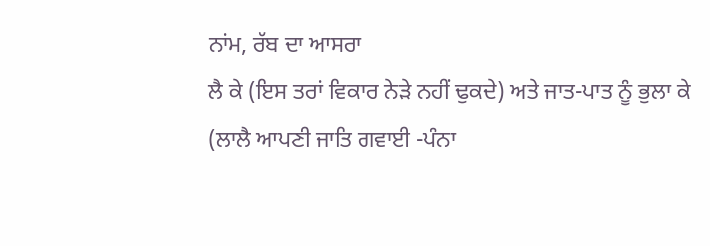ਨਾਂਮ, ਰੱਬ ਦਾ ਆਸਰਾ
ਲੈ ਕੇ (ਇਸ ਤਰਾਂ ਵਿਕਾਰ ਨੇੜੇ ਨਹੀਂ ਢੁਕਦੇ) ਅਤੇ ਜਾਤ-ਪਾਤ ਨੂੰ ਭੁਲਾ ਕੇ
(ਲਾਲੈ ਆਪਣੀ ਜਾਤਿ ਗਵਾਈ -ਪੰਨਾ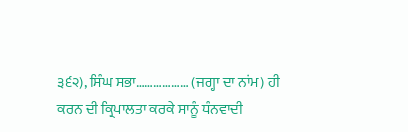੩੬੨), ਸਿੰਘ ਸਭਾ……………… (ਜਗ੍ਹਾ ਦਾ ਨਾਂਮ) ਹੀ
ਕਰਨ ਦੀ ਕ੍ਰਿਪਾਲਤਾ ਕਰਕੇ ਸਾਨੂੰ ਧੰਨਵਾਦੀ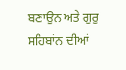ਬਣਾਉਨ ਅਤੇ ਗੁਰੁ ਸਹਿਬਾਂਨ ਦੀਆਂ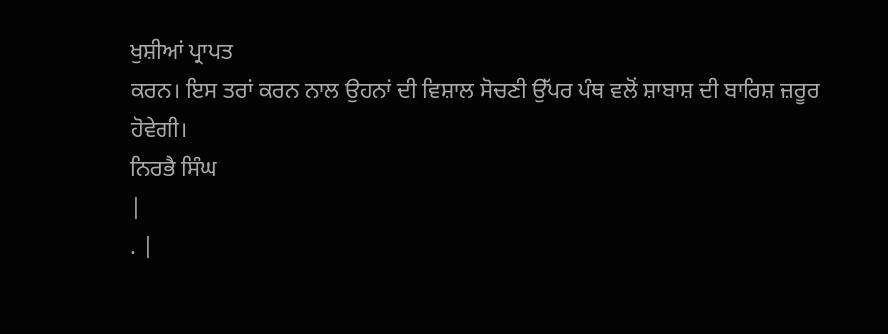ਖੁਸ਼ੀਆਂ ਪ੍ਰਾਪਤ
ਕਰਨ। ਇਸ ਤਰਾਂ ਕਰਨ ਨਾਲ ਉਹਨਾਂ ਦੀ ਵਿਸ਼ਾਲ ਸੋਚਣੀ ਉੱਪਰ ਪੰਥ ਵਲੋਂ ਸ਼ਾਬਾਸ਼ ਦੀ ਬਾਰਿਸ਼ ਜ਼ਰੂਰ
ਹੋਵੇਗੀ।
ਨਿਰਭੈ ਸਿੰਘ
|
. |